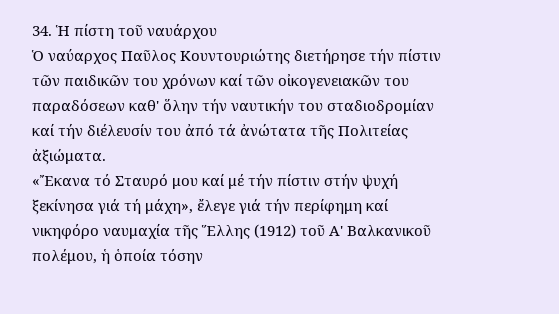34. Ἡ πίστη τοῦ ναυάρχου
Ὁ ναύαρχος Παῦλος Κουντουριώτης διετήρησε τήν πίστιν τῶν παιδικῶν του χρόνων καί τῶν οἰκογενειακῶν του παραδόσεων καθ' ὅλην τήν ναυτικήν του σταδιοδρομίαν καί τήν διέλευσίν του ἀπό τά ἀνώτατα τῆς Πολιτείας ἀξιώματα.
«Ἔκανα τό Σταυρό μου καί μέ τήν πίστιν στήν ψυχή ξεκίνησα γιά τή μάχη», ἔλεγε γιά τήν περίφημη καί νικηφόρο ναυμαχία τῆς Ἕλλης (1912) τοῦ Α' Βαλκανικοῦ πολέμου, ἡ ὁποία τόσην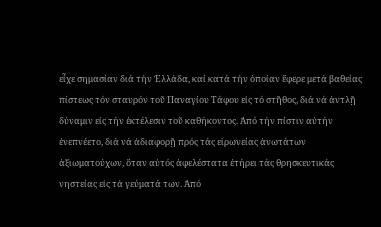εἶχε σημασίαν διά τήν Ἑλλάδα, καί κατά τήν ὁποίαν ἔφερε μετά βαθείας πίστεως τόν σταυρόν τοῦ Παναγίου Τάφου εἰς τό στῆθος, διά νά ἀντλῇ δύναμιν εἰς τήν ἐκτέλεσιν τοῦ καθήκοντος. Ἀπό τήν πίστιν αὐτήν ἐνεπνέετο, διά νά ἀδιαφορῇ πρός τάς εἰρωνείας ἀνωτάτων ἀξιωματούχων, ὅταν αὐτός ἀφελέστατα ἐτήρει τάς θρησκευτικάς νηστείας εἰς τά γεύματά των. Ἀπό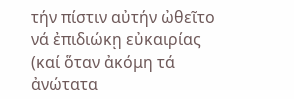τήν πίστιν αὐτήν ὠθεῖτο νά ἐπιδιώκῃ εὐκαιρίας (καί ὅταν ἀκόμη τά ἀνώτατα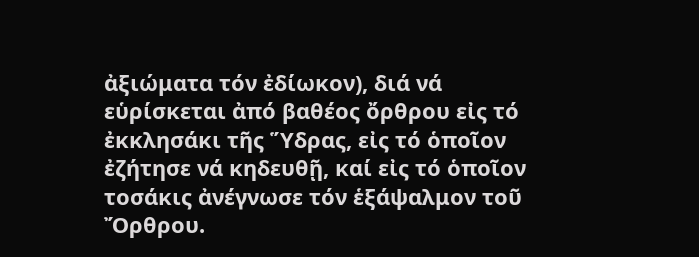ἀξιώματα τόν ἐδίωκον), διά νά εὑρίσκεται ἀπό βαθέος ὄρθρου εἰς τό ἐκκλησάκι τῆς Ὕδρας, εἰς τό ὁποῖον ἐζήτησε νά κηδευθῇ, καί εἰς τό ὁποῖον τοσάκις ἀνέγνωσε τόν ἑξάψαλμον τοῦ Ὄρθρου.